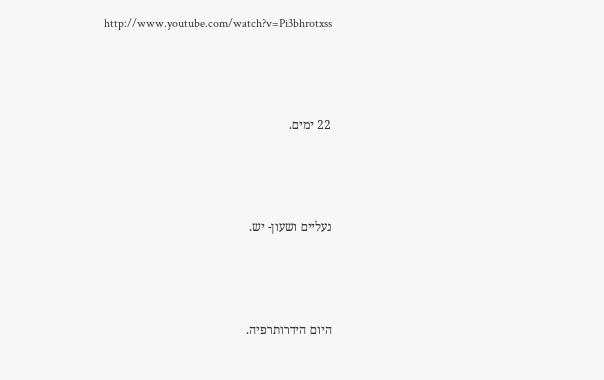http://www.youtube.com/watch?v=Pi3bhrotxss



22 ימים.



נעליים ושעון- יש.



היום הידרותרפיה.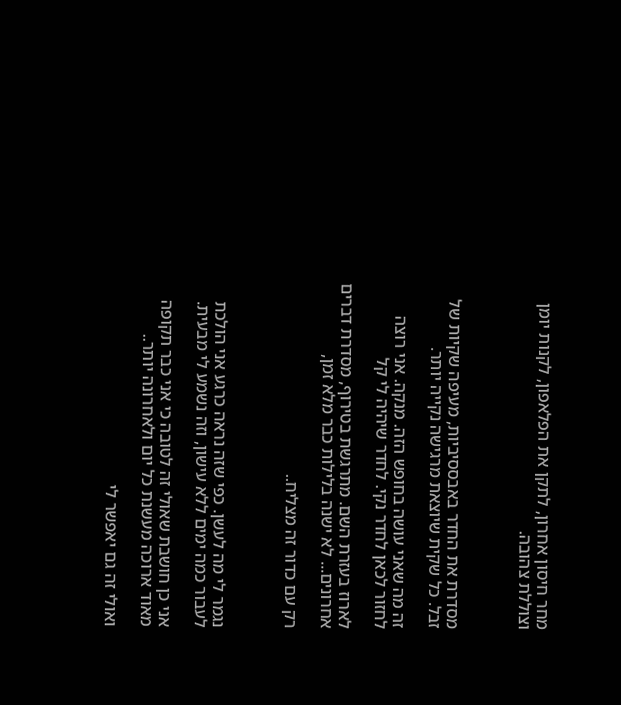מחר חיסון אחרון, לתקן את הפלאפון, לקנות יומן וצוללת צהובה.



מסדרת את החדר באבססיביות, מעיפה שקיות של זבל. כל שקית שיוצאת מרגישה נקייה יותר.

זה מה שאני עושה בחופש הזה. מנקה. אני רוצה לחזור לכאן לחדר נקי. לחדר שיהיה לי קל

לארוז בעזרת השם. מתרגשת בטירוף, מסדרת דברים אחרונים... לא ישנה בלילות כבר מלא זמן,

רק עם כדור זה מצליח..



נגמר לי מה לעשן. כפי שזה נראה כרגע אני הולכת לעבור כמה ימים ללא עישון, וזה נשמע לי מבעית.

אני כן חושבת שאולי זה לטובה כי אני כבר תקופה מאוד ארוכה מעשנת כל יום ולאחרונה יותר..

ואולי זה גם יאפשר לי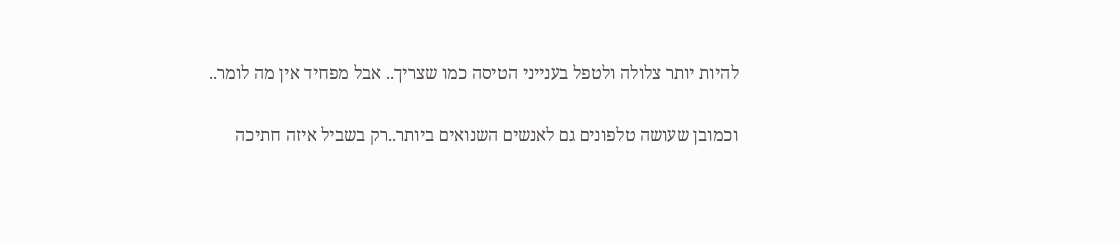להיות יותר צלולה ולטפל בענייני הטיסה כמו שצריך.. אבל מפחיד אין מה לומר..

וכמובן שעושה טלפונים גם לאנשים השנואים ביותר..רק בשביל איזה חתיכה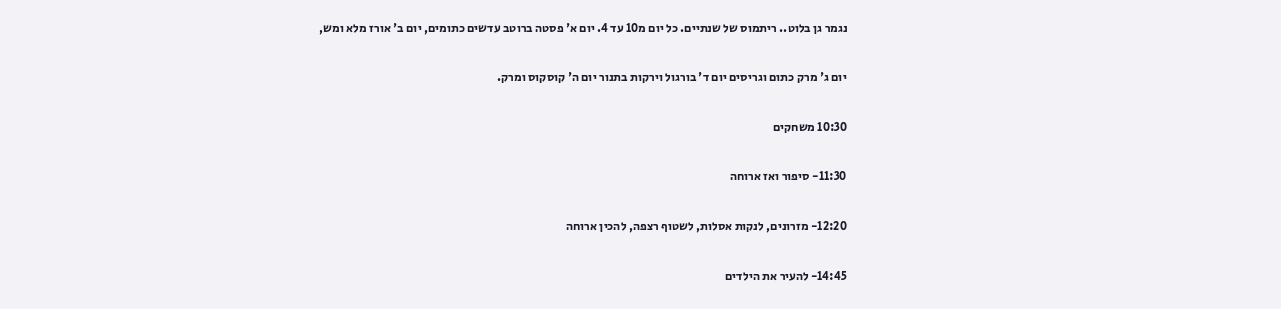נגמר גן בלוט.. ריתמוס של שנתיים. כל יום מ10 עד 4. יום א' פסטה ברוטב עדשים כתומים, יום ב' אורז מלא ומש,

יום ג' מרק כתום וגריסים יום ד' בורגול וירקות בתנור יום ה' קוסקוס ומרק.

10:30 משחקים

11:30- סיפור ואז ארוחה

12:20- מזרונים, לנקות אסלות, לשטוף רצפה, להכין ארוחה

14:45- להעיר את הילדים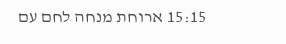15:15 ארוחת מנחה לחם עם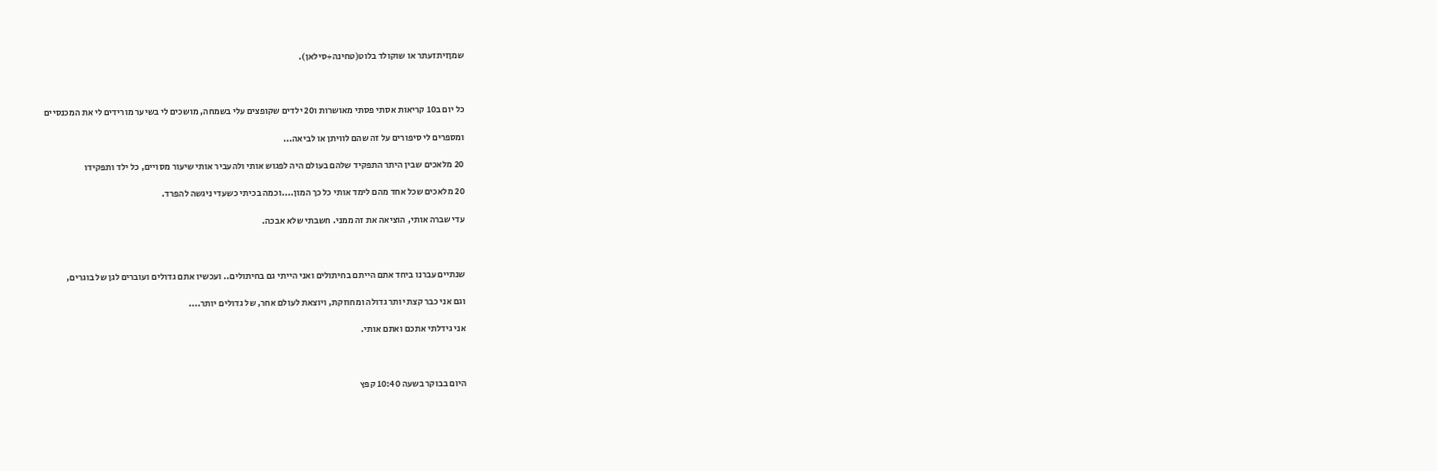שמןזיתזעתר או שוקולד בלוט(טחינה+סילאן).



כל יום ב10 קריאות אסתי פסתי מאושרות ו20 ילדים שקופצים עלי בשמחה, מושכים לי בשיער מורידים לי את המכנסיים

ומספרים לי סיפורים על זה שהם לוויתן או לביאה...

20 מלאכים שבין היתר התפקיד שלהם בעולם היה לפגוש אותי ולהעביר אותי שיעור מסויים, כל ילד ותפקידו

20 מלאכים שכל אחד מהם לימד אותי כל כך המון....וכמה בכיתי כשעדי ניגשה להפרד.

עדי שברה אותי, הוציאה את זה ממני. חשבתי שלא אבכה.



שנתיים עברנו ביחד אתם הייתם בחיתולים ואני הייתי גם בחיתולים.. ועכשיו אתם גדולים ועוברים לגן של בוגרים,

וגם אני כבר קצת יותר גדולה ומחוזקת, ויוצאת לעולם אחר, של גדולים יותר....

אני גידלתי אתכם ואתם אותי.



היום בבוקר בשעה 10:40 קפץ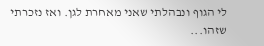לי הגוף ונבהלתי שאני מאחרת לגן. ואז נזכרתי שזהו...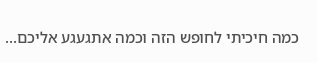כמה חיכיתי לחופש הזה וכמה אתגעגע אליכם...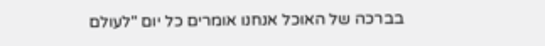בברכה של האוכל אנחנו אומרים כל יום "לעולם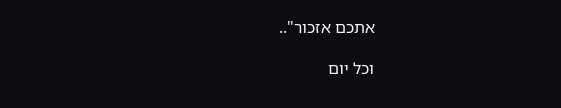אתכם אזכור"..

וכל יום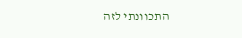התכוונתי לזה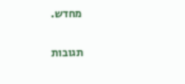מחדש.

תגובות